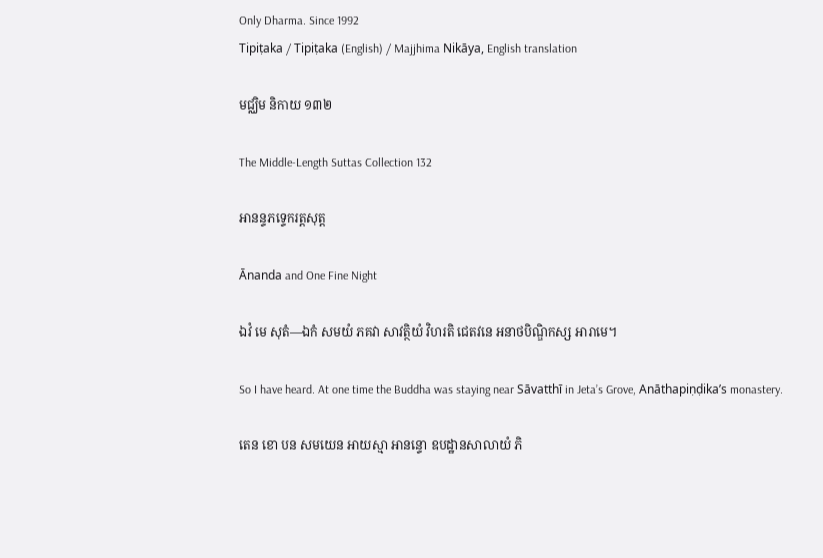Only Dharma. Since 1992
Tipiṭaka / Tipiṭaka (English) / Majjhima Nikāya, English translation

មជ្ឈិម និកាយ ១៣២

The Middle-Length Suttas Collection 132

អានន្ទភទ្ទេករត្តសុត្ត

Ānanda and One Fine Night

ឯវំ មេ សុតំ—ឯកំ សមយំ ភគវា សាវត្ថិយំ វិហរតិ ជេតវនេ អនាថបិណ្ឌិកស្ស អារាមេ។

So I have heard. At one time the Buddha was staying near Sāvatthī in Jeta’s Grove, Anāthapiṇḍika’s monastery.

តេន ខោ បន សមយេន អាយស្មា អានន្ទោ ឧបដ្ឋានសាលាយំ ភិ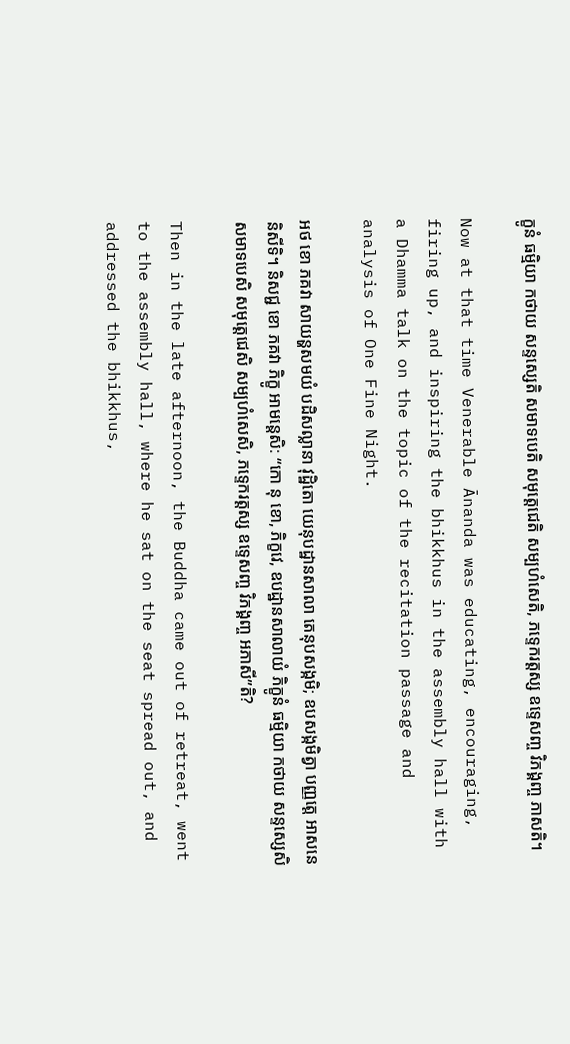ក្ខូនំ ធម្មិយា កថាយ សន្ទស្សេតិ សមាទបេតិ សមុត្តេជេតិ សម្បហំសេតិ, ភទ្ទេករត្តស្ស ឧទ្ទេសញ្ច វិភង្គញ្ច ភាសតិ។

Now at that time Venerable Ānanda was educating, encouraging, firing up, and inspiring the bhikkhus in the assembly hall with a Dhamma talk on the topic of the recitation passage and analysis of One Fine Night.

អថ ខោ ភគវា សាយន្ហសមយំ បដិសល្លានា វុដ្ឋិតោ យេនុបដ្ឋានសាលា តេនុបសង្កមិ; ឧបសង្កមិត្វា បញ្ញត្តេ អាសនេ និសីទិ។ និសជ្ជ ខោ ភគវា ភិក្ខូ អាមន្តេសិ: “កោ នុ ខោ, ភិក្ខវេ, ឧបដ្ឋានសាលាយំ ភិក្ខូនំ ធម្មិយា កថាយ សន្ទស្សេសិ សមាទបេសិ សមុត្តេជេសិ សម្បហំសេសិ, ភទ្ទេករត្តស្ស ឧទ្ទេសញ្ច វិភង្គញ្ច អភាសី”តិ?

Then in the late afternoon, the Buddha came out of retreat, went to the assembly hall, where he sat on the seat spread out, and addressed the bhikkhus,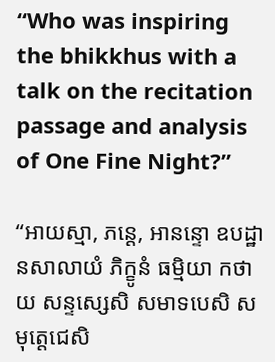“Who was inspiring the bhikkhus with a talk on the recitation passage and analysis of One Fine Night?”

“អាយស្មា, ភន្តេ, អានន្ទោ ឧបដ្ឋានសាលាយំ ភិក្ខូនំ ធម្មិយា កថាយ សន្ទស្សេសិ សមាទបេសិ សមុត្តេជេសិ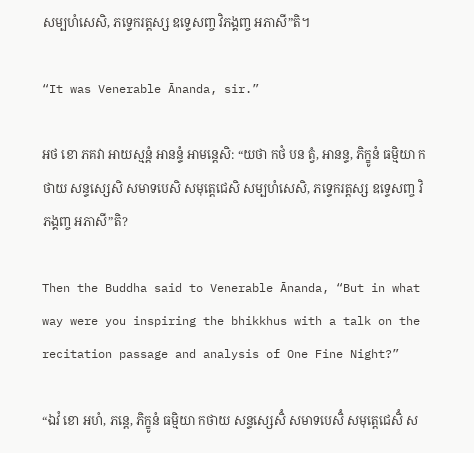សម្បហំសេសិ, ភទ្ទេករត្តស្ស ឧទ្ទេសញ្ច វិភង្គញ្ច អភាសី”តិ។

“It was Venerable Ānanda, sir.”

អថ ខោ ភគវា អាយស្មន្តំ អានន្ទំ អាមន្តេសិ: “យថា កថំ បន ត្វំ, អានន្ទ, ភិក្ខូនំ ធម្មិយា កថាយ សន្ទស្សេសិ សមាទបេសិ សមុត្តេជេសិ សម្បហំសេសិ, ភទ្ទេករត្តស្ស ឧទ្ទេសញ្ច វិភង្គញ្ច អភាសី”តិ?

Then the Buddha said to Venerable Ānanda, “But in what way were you inspiring the bhikkhus with a talk on the recitation passage and analysis of One Fine Night?”

“ឯវំ ខោ អហំ, ភន្តេ, ភិក្ខូនំ ធម្មិយា កថាយ សន្ទស្សេសិំ សមាទបេសិំ សមុត្តេជេសិំ ស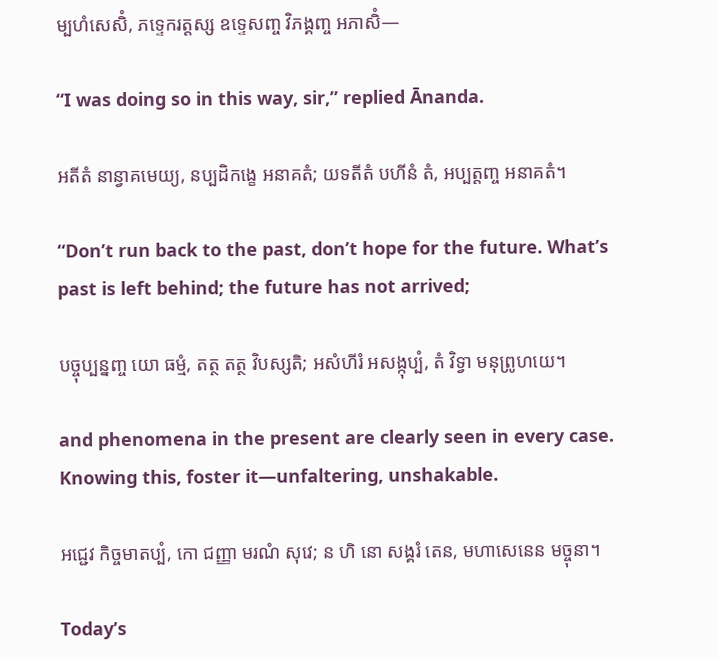ម្បហំសេសិំ, ភទ្ទេករត្តស្ស ឧទ្ទេសញ្ច វិភង្គញ្ច អភាសិំ—

“I was doing so in this way, sir,” replied Ānanda.

អតីតំ នាន្វាគមេយ្យ, នប្បដិកង្ខេ អនាគតំ; យទតីតំ បហីនំ តំ, អប្បត្តញ្ច អនាគតំ។

“Don’t run back to the past, don’t hope for the future. What’s past is left behind; the future has not arrived;

បច្ចុប្បន្នញ្ច យោ ធម្មំ, តត្ថ តត្ថ វិបស្សតិ; អសំហីរំ អសង្កុប្បំ, តំ វិទ្វា មនុព្រូហយេ។

and phenomena in the present are clearly seen in every case. Knowing this, foster it—unfaltering, unshakable.

អជ្ជេវ កិច្ចមាតប្បំ, កោ ជញ្ញា មរណំ សុវេ; ន ហិ នោ សង្គរំ តេន, មហាសេនេន មច្ចុនា។

Today’s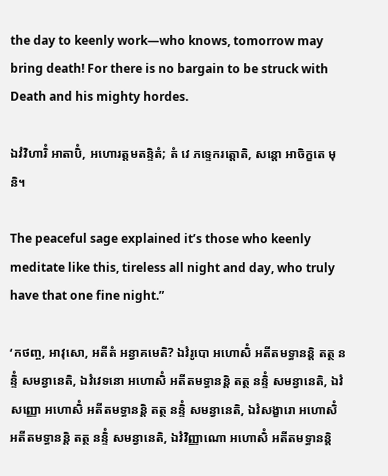the day to keenly work—who knows, tomorrow may bring death! For there is no bargain to be struck with Death and his mighty hordes.

ឯវំវិហារិំ អាតាបិំ, អហោរត្តមតន្ទិតំ; តំ វេ ភទ្ទេករត្តោតិ, សន្តោ អាចិក្ខតេ មុនិ។

The peaceful sage explained it’s those who keenly meditate like this, tireless all night and day, who truly have that one fine night.”

‘កថញ្ច, អាវុសោ, អតីតំ អន្វាគមេតិ? ឯវំរូបោ អហោសិំ អតីតមទ្ធានន្តិ តត្ថ នន្ទិំ សមន្វានេតិ, ឯវំវេទនោ អហោសិំ អតីតមទ្ធានន្តិ តត្ថ នន្ទិំ សមន្វានេតិ, ឯវំសញ្ញោ អហោសិំ អតីតមទ្ធានន្តិ តត្ថ នន្ទិំ សមន្វានេតិ, ឯវំសង្ខារោ អហោសិំ អតីតមទ្ធានន្តិ តត្ថ នន្ទិំ សមន្វានេតិ, ឯវំវិញ្ញាណោ អហោសិំ អតីតមទ្ធានន្តិ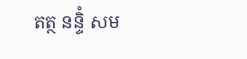តត្ថ នន្ទិំ សម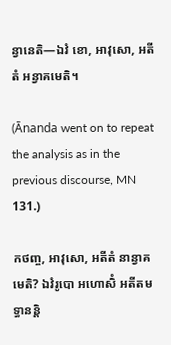ន្វានេតិ—ឯវំ ខោ, អាវុសោ, អតីតំ អន្វាគមេតិ។

(Ānanda went on to repeat the analysis as in the previous discourse, MN 131.)

កថញ្ច, អាវុសោ, អតីតំ នាន្វាគមេតិ? ឯវំរូបោ អហោសិំ អតីតមទ្ធានន្តិ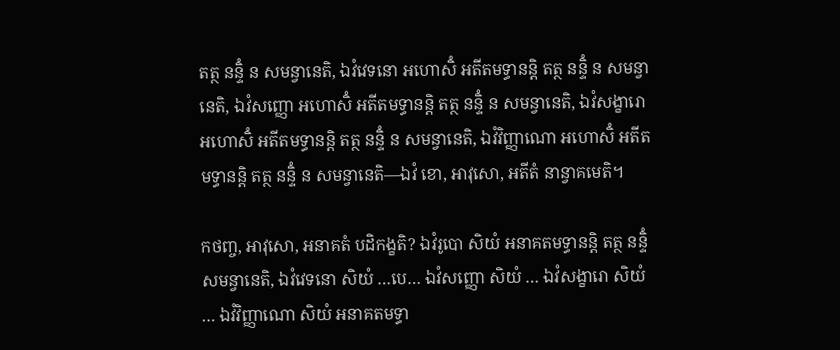តត្ថ នន្ទិំ ន សមន្វានេតិ, ឯវំវេទនោ អហោសិំ អតីតមទ្ធានន្តិ តត្ថ នន្ទិំ ន សមន្វានេតិ, ឯវំសញ្ញោ អហោសិំ អតីតមទ្ធានន្តិ តត្ថ នន្ទិំ ន សមន្វានេតិ, ឯវំសង្ខារោ អហោសិំ អតីតមទ្ធានន្តិ តត្ថ នន្ទិំ ន សមន្វានេតិ, ឯវំវិញ្ញាណោ អហោសិំ អតីតមទ្ធានន្តិ តត្ថ នន្ទិំ ន សមន្វានេតិ—ឯវំ ខោ, អាវុសោ, អតីតំ នាន្វាគមេតិ។

កថញ្ច, អាវុសោ, អនាគតំ បដិកង្ខតិ? ឯវំរូបោ សិយំ អនាគតមទ្ធានន្តិ តត្ថ នន្ទិំ សមន្វានេតិ, ឯវំវេទនោ សិយំ …បេ… ឯវំសញ្ញោ សិយំ … ឯវំសង្ខារោ សិយំ … ឯវំវិញ្ញាណោ សិយំ អនាគតមទ្ធា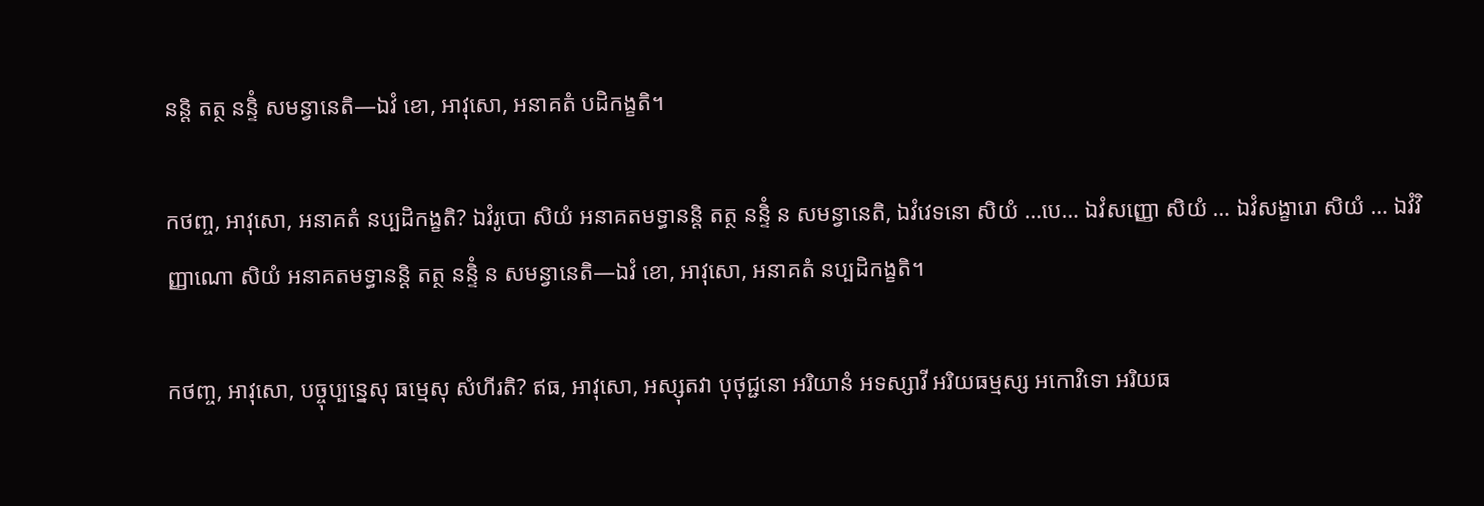នន្តិ តត្ថ នន្ទិំ សមន្វានេតិ—ឯវំ ខោ, អាវុសោ, អនាគតំ បដិកង្ខតិ។

កថញ្ច, អាវុសោ, អនាគតំ នប្បដិកង្ខតិ? ឯវំរូបោ សិយំ អនាគតមទ្ធានន្តិ តត្ថ នន្ទិំ ន សមន្វានេតិ, ឯវំវេទនោ សិយំ …បេ… ឯវំសញ្ញោ សិយំ … ឯវំសង្ខារោ សិយំ … ឯវំវិញ្ញាណោ សិយំ អនាគតមទ្ធានន្តិ តត្ថ នន្ទិំ ន សមន្វានេតិ—ឯវំ ខោ, អាវុសោ, អនាគតំ នប្បដិកង្ខតិ។

កថញ្ច, អាវុសោ, បច្ចុប្បន្នេសុ ធម្មេសុ សំហីរតិ? ឥធ, អាវុសោ, អស្សុតវា បុថុជ្ជនោ អរិយានំ អទស្សាវី អរិយធម្មស្ស អកោវិទោ អរិយធ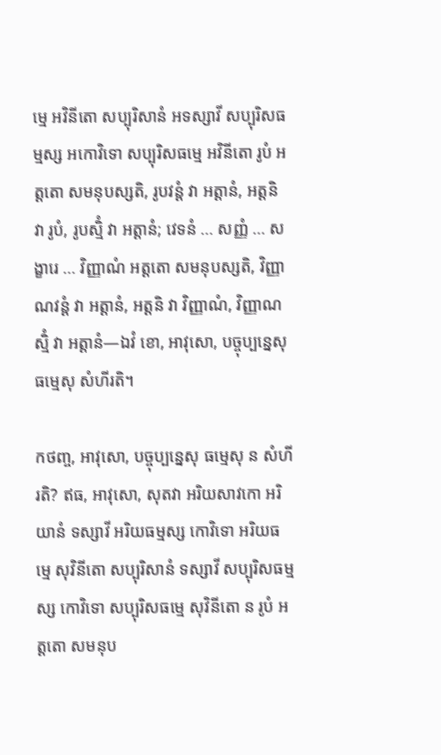ម្មេ អវិនីតោ សប្បុរិសានំ អទស្សាវី សប្បុរិសធម្មស្ស អកោវិទោ សប្បុរិសធម្មេ អវិនីតោ រូបំ អត្តតោ សមនុបស្សតិ, រូបវន្តំ វា អត្តានំ, អត្តនិ វា រូបំ, រូបស្មិំ វា អត្តានំ; វេទនំ … សញ្ញំ … សង្ខារេ … វិញ្ញាណំ អត្តតោ សមនុបស្សតិ, វិញ្ញាណវន្តំ វា អត្តានំ, អត្តនិ វា វិញ្ញាណំ, វិញ្ញាណស្មិំ វា អត្តានំ—ឯវំ ខោ, អាវុសោ, បច្ចុប្បន្នេសុ ធម្មេសុ សំហីរតិ។

កថញ្ច, អាវុសោ, បច្ចុប្បន្នេសុ ធម្មេសុ ន សំហីរតិ? ឥធ, អាវុសោ, សុតវា អរិយសាវកោ អរិយានំ ទស្សាវី អរិយធម្មស្ស កោវិទោ អរិយធម្មេ សុវិនីតោ សប្បុរិសានំ ទស្សាវី សប្បុរិសធម្មស្ស កោវិទោ សប្បុរិសធម្មេ សុវិនីតោ ន រូបំ អត្តតោ សមនុប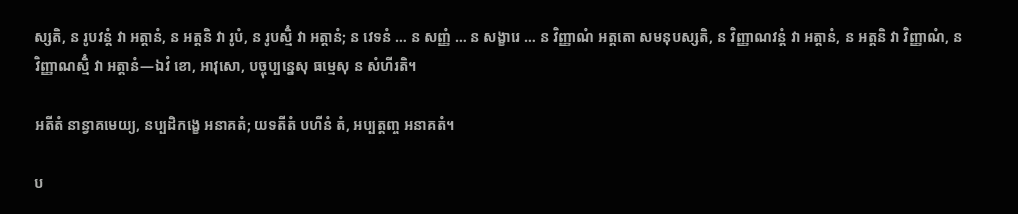ស្សតិ, ន រូបវន្តំ វា អត្តានំ, ន អត្តនិ វា រូបំ, ន រូបស្មិំ វា អត្តានំ; ន វេទនំ … ន សញ្ញំ … ន សង្ខារេ … ន វិញ្ញាណំ អត្តតោ សមនុបស្សតិ, ន វិញ្ញាណវន្តំ វា អត្តានំ, ន អត្តនិ វា វិញ្ញាណំ, ន វិញ្ញាណស្មិំ វា អត្តានំ—ឯវំ ខោ, អាវុសោ, បច្ចុប្បន្នេសុ ធម្មេសុ ន សំហីរតិ។

អតីតំ នាន្វាគមេយ្យ, នប្បដិកង្ខេ អនាគតំ; យទតីតំ បហីនំ តំ, អប្បត្តញ្ច អនាគតំ។

ប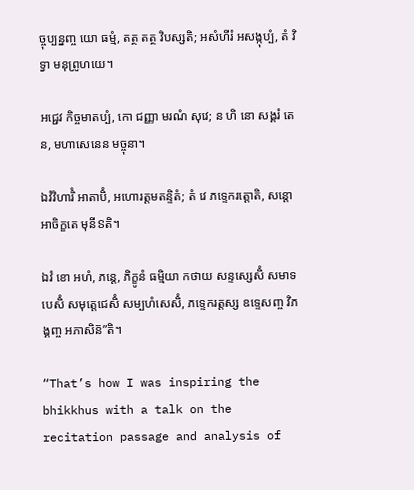ច្ចុប្បន្នញ្ច យោ ធម្មំ, តត្ថ តត្ថ វិបស្សតិ; អសំហីរំ អសង្កុប្បំ, តំ វិទ្វា មនុព្រូហយេ។

អជ្ជេវ កិច្ចមាតប្បំ, កោ ជញ្ញា មរណំ សុវេ; ន ហិ នោ សង្គរំ តេន, មហាសេនេន មច្ចុនា។

ឯវំវិហារិំ អាតាបិំ, អហោរត្តមតន្ទិតំ; តំ វេ ភទ្ទេករត្តោតិ, សន្តោ អាចិក្ខតេ មុនីៜតិ។

ឯវំ ខោ អហំ, ភន្តេ, ភិក្ខូនំ ធម្មិយា កថាយ សន្ទស្សេសិំ សមាទបេសិំ សមុត្តេជេសិំ សម្បហំសេសិំ, ភទ្ទេករត្តស្ស ឧទ្ទេសញ្ច វិភង្គញ្ច អភាសិន៑”តិ។

“That’s how I was inspiring the bhikkhus with a talk on the recitation passage and analysis of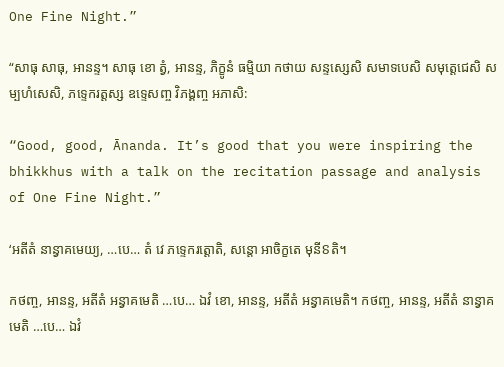One Fine Night.”

“សាធុ សាធុ, អានន្ទ។ សាធុ ខោ ត្វំ, អានន្ទ, ភិក្ខូនំ ធម្មិយា កថាយ សន្ទស្សេសិ សមាទបេសិ សមុត្តេជេសិ សម្បហំសេសិ, ភទ្ទេករត្តស្ស ឧទ្ទេសញ្ច វិភង្គញ្ច អភាសិ:

“Good, good, Ānanda. It’s good that you were inspiring the bhikkhus with a talk on the recitation passage and analysis of One Fine Night.”

‘អតីតំ នាន្វាគមេយ្យ, …បេ… តំ វេ ភទ្ទេករត្តោតិ, សន្តោ អាចិក្ខតេ មុនីៜតិ។

កថញ្ច, អានន្ទ, អតីតំ អន្វាគមេតិ …បេ… ឯវំ ខោ, អានន្ទ, អតីតំ អន្វាគមេតិ។ កថញ្ច, អានន្ទ, អតីតំ នាន្វាគមេតិ …បេ… ឯវំ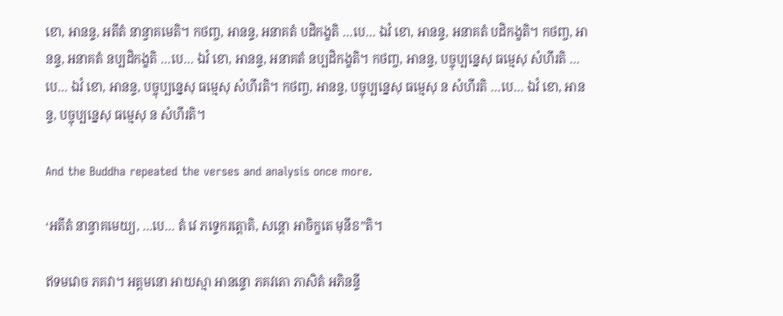ខោ, អានន្ទ, អតីតំ នាន្វាគមេតិ។ កថញ្ច, អានន្ទ, អនាគតំ បដិកង្ខតិ …បេ… ឯវំ ខោ, អានន្ទ, អនាគតំ បដិកង្ខតិ។ កថញ្ច, អានន្ទ, អនាគតំ នប្បដិកង្ខតិ …បេ… ឯវំ ខោ, អានន្ទ, អនាគតំ នប្បដិកង្ខតិ។ កថញ្ច, អានន្ទ, បច្ចុប្បន្នេសុ ធម្មេសុ សំហីរតិ …បេ… ឯវំ ខោ, អានន្ទ, បច្ចុប្បន្នេសុ ធម្មេសុ សំហីរតិ។ កថញ្ច, អានន្ទ, បច្ចុប្បន្នេសុ ធម្មេសុ ន សំហីរតិ …បេ… ឯវំ ខោ, អានន្ទ, បច្ចុប្បន្នេសុ ធម្មេសុ ន សំហីរតិ។

And the Buddha repeated the verses and analysis once more.

‘អតីតំ នាន្វាគមេយ្យ, …បេ… តំ វេ ភទ្ទេករត្តោតិ, សន្តោ អាចិក្ខតេ មុនីៜ”តិ។

ឥទមវោច ភគវា។ អត្តមនោ អាយស្មា អានន្ទោ ភគវតោ ភាសិតំ អភិនន្ទី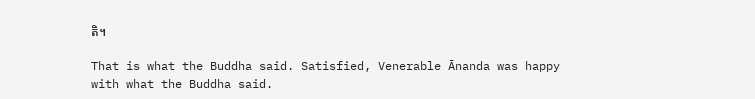តិ។

That is what the Buddha said. Satisfied, Venerable Ānanda was happy with what the Buddha said.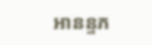អានន្ទភ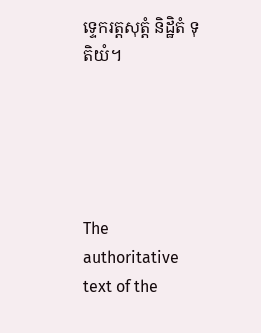ទ្ទេករត្តសុត្តំ និដ្ឋិតំ ទុតិយំ។





The authoritative text of the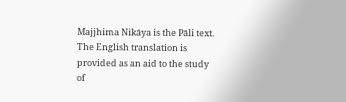Majjhima Nikāya is the Pāli text. The English translation is provided as an aid to the study of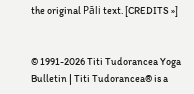the original Pāli text. [CREDITS »]


© 1991-2026 Titi Tudorancea Yoga Bulletin | Titi Tudorancea® is a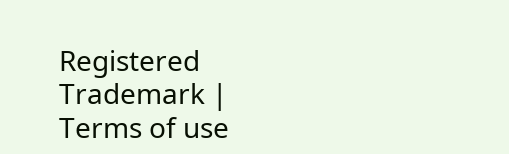Registered Trademark | Terms of use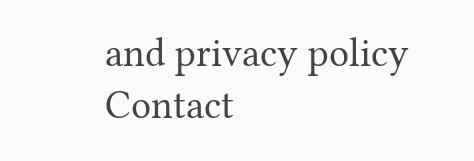and privacy policy
Contact